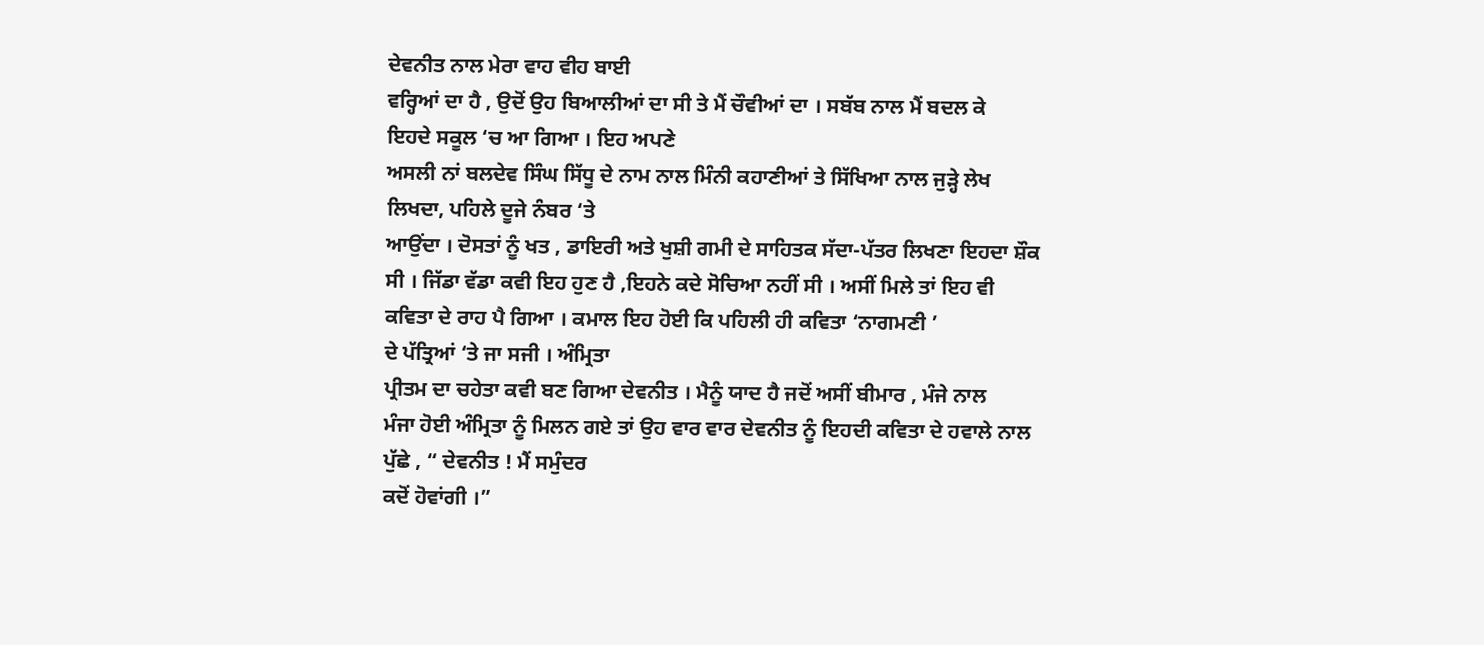ਦੇਵਨੀਤ ਨਾਲ ਮੇਰਾ ਵਾਹ ਵੀਹ ਬਾਈ
ਵਰ੍ਹਿਆਂ ਦਾ ਹੈ , ਉਦੋਂ ਉਹ ਬਿਆਲੀਆਂ ਦਾ ਸੀ ਤੇ ਮੈਂ ਚੌਵੀਆਂ ਦਾ । ਸਬੱਬ ਨਾਲ ਮੈਂ ਬਦਲ ਕੇ
ਇਹਦੇ ਸਕੂਲ ‘ਚ ਆ ਗਿਆ । ਇਹ ਅਪਣੇ
ਅਸਲੀ ਨਾਂ ਬਲਦੇਵ ਸਿੰਘ ਸਿੱਧੂ ਦੇ ਨਾਮ ਨਾਲ ਮਿੰਨੀ ਕਹਾਣੀਆਂ ਤੇ ਸਿੱਖਿਆ ਨਾਲ ਜੁੜ੍ਹੇ ਲੇਖ
ਲਿਖਦਾ, ਪਹਿਲੇ ਦੂਜੇ ਨੰਬਰ ‘ਤੇ
ਆਉਂਦਾ । ਦੋਸਤਾਂ ਨੂੰ ਖਤ , ਡਾਇਰੀ ਅਤੇ ਖੁਸ਼ੀ ਗਮੀ ਦੇ ਸਾਹਿਤਕ ਸੱਦਾ-ਪੱਤਰ ਲਿਖਣਾ ਇਹਦਾ ਸ਼ੌਕ
ਸੀ । ਜਿੱਡਾ ਵੱਡਾ ਕਵੀ ਇਹ ਹੁਣ ਹੈ ,ਇਹਨੇ ਕਦੇ ਸੋਚਿਆ ਨਹੀਂ ਸੀ । ਅਸੀਂ ਮਿਲੇ ਤਾਂ ਇਹ ਵੀ
ਕਵਿਤਾ ਦੇ ਰਾਹ ਪੈ ਗਿਆ । ਕਮਾਲ ਇਹ ਹੋਈ ਕਿ ਪਹਿਲੀ ਹੀ ਕਵਿਤਾ ‘ਨਾਗਮਣੀ ’
ਦੇ ਪੱਤ੍ਰਿਆਂ ‘ਤੇ ਜਾ ਸਜੀ । ਅੰਮ੍ਰਿਤਾ
ਪ੍ਰੀਤਮ ਦਾ ਚਹੇਤਾ ਕਵੀ ਬਣ ਗਿਆ ਦੇਵਨੀਤ । ਮੈਨੂੰ ਯਾਦ ਹੈ ਜਦੋਂ ਅਸੀਂ ਬੀਮਾਰ , ਮੰਜੇ ਨਾਲ
ਮੰਜਾ ਹੋਈ ਅੰਮ੍ਰਿਤਾ ਨੂੰ ਮਿਲਨ ਗਏ ਤਾਂ ਉਹ ਵਾਰ ਵਾਰ ਦੇਵਨੀਤ ਨੂੰ ਇਹਦੀ ਕਵਿਤਾ ਦੇ ਹਵਾਲੇ ਨਾਲ
ਪੁੱਛੇ , “ ਦੇਵਨੀਤ ! ਮੈਂ ਸਮੁੰਦਰ
ਕਦੋਂ ਹੋਵਾਂਗੀ ।”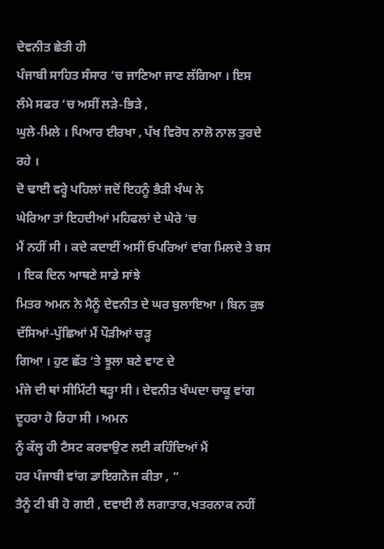ਦੇਵਨੀਤ ਛੇਤੀ ਹੀ
ਪੰਜਾਬੀ ਸਾਹਿਤ ਸੰਸਾਰ ‘ਚ ਜਾਣਿਆ ਜਾਣ ਲੱਗਿਆ । ਇਸ
ਲੰਮੇ ਸਫਰ ‘ਚ ਅਸੀਂ ਲੜੇ-ਭਿੜੇ ,
ਘੁਲੇ-ਮਿਲੇ । ਪਿਆਰ ਈਰਖਾ , ਪੱਖ ਵਿਰੋਧ ਨਾਲੋ ਨਾਲ ਤੁਰਦੇ ਰਹੇ ।
ਦੋ ਢਾਈ ਵਰ੍ਹੇ ਪਹਿਲਾਂ ਜਦੋਂ ਇਹਨੂੰ ਭੈੜੀ ਖੰਘ ਨੇ
ਘੇਰਿਆ ਤਾਂ ਇਹਦੀਆਂ ਮਹਿਫਲਾਂ ਦੇ ਘੇਰੇ ‘ਚ
ਮੈਂ ਨਹੀਂ ਸੀ । ਕਦੇ ਕਦਾਈਂ ਅਸੀਂ ਓਪਰਿਆਂ ਵਾਂਗ ਮਿਲਦੇ ਤੇ ਬਸ । ਇਕ ਦਿਨ ਆਥਣੇ ਸਾਡੇ ਸਾਂਝੇ
ਮਿਤਰ ਅਮਨ ਨੇ ਮੈਨੂੰ ਦੇਵਨੀਤ ਦੇ ਘਰ ਬੁਲਾਇਆ । ਬਿਨ ਕੁਝ ਦੱਸਿਆਂ-ਪੁੱਛਿਆਂ ਮੈਂ ਪੌੜੀਆਂ ਚੜ੍ਹ
ਗਿਆ । ਹੁਣ ਛੱਤ ‘ਤੇ ਝੂਲਾ ਬਣੇ ਵਾਣ ਦੇ
ਮੰਜੇ ਦੀ ਥਾਂ ਸੀਮਿੰਟੀ ਥੜ੍ਹਾ ਸੀ । ਦੇਵਨੀਤ ਖੰਘਦਾ ਚਾਕੂ ਵਾਂਗ ਦੂਹਰਾ ਹੋ ਰਿਹਾ ਸੀ । ਅਮਨ
ਨੂੰ ਕੱਲ੍ਹ ਹੀ ਟੈਸਟ ਕਰਵਾਉਣ ਲਈ ਕਹਿੰਦਿਆਂ ਮੈਂ
ਹਰ ਪੰਜਾਬੀ ਵਾਂਗ ਡਾਇਗਨੋਜ ਕੀਤਾ , “
ਤੈਨੂੰ ਟੀ ਬੀ ਹੋ ਗਈ , ਦਵਾਈ ਲੈ ਲਗਾਤਾਰ,ਖਤਰਨਾਕ ਨਹੀਂ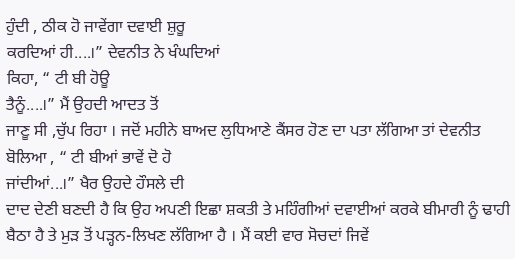ਹੁੰਦੀ , ਠੀਕ ਹੋ ਜਾਵੇਂਗਾ ਦਵਾਈ ਸ਼ੁਰੂ
ਕਰਦਿਆਂ ਹੀ....।” ਦੇਵਨੀਤ ਨੇ ਖੰਘਦਿਆਂ
ਕਿਹਾ, “ ਟੀ ਬੀ ਹੋਊ
ਤੈਨੂੰ....।” ਮੈਂ ਉਹਦੀ ਆਦਤ ਤੋਂ
ਜਾਣੂ ਸੀ ,ਚੁੱਪ ਰਿਹਾ । ਜਦੋਂ ਮਹੀਨੇ ਬਾਅਦ ਲੁਧਿਆਣੇ ਕੈਂਸਰ ਹੋਣ ਦਾ ਪਤਾ ਲੱਗਿਆ ਤਾਂ ਦੇਵਨੀਤ
ਬੋਲਿਆ , “ ਟੀ ਬੀਆਂ ਭਾਵੇਂ ਦੋ ਹੋ
ਜਾਂਦੀਆਂ...।” ਖੈਰ ਉਹਦੇ ਹੌਸਲੇ ਦੀ
ਦਾਦ ਦੇਣੀ ਬਣਦੀ ਹੈ ਕਿ ਉਹ ਅਪਣੀ ਇਛਾ ਸ਼ਕਤੀ ਤੇ ਮਹਿੰਗੀਆਂ ਦਵਾਈਆਂ ਕਰਕੇ ਬੀਮਾਰੀ ਨੂੰ ਢਾਹੀ
ਬੈਠਾ ਹੈ ਤੇ ਮੁੜ ਤੋਂ ਪੜ੍ਹਨ-ਲਿਖਣ ਲੱਗਿਆ ਹੈ । ਮੈਂ ਕਈ ਵਾਰ ਸੋਚਦਾਂ ਜਿਵੇਂ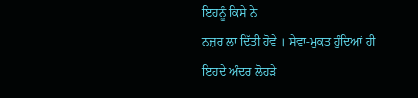ਇਹਨੂੰ ਕਿਸੇ ਨੇ
ਨਜ਼ਰ ਲਾ ਦਿੱਤੀ ਹੋਵੇ । ਸੇਵਾ-ਮੁਕਤ ਹੁੰਦਿਆਂ ਹੀ ਇਹਦੇ ਅੰਦਰ ਲੋਹੜੇ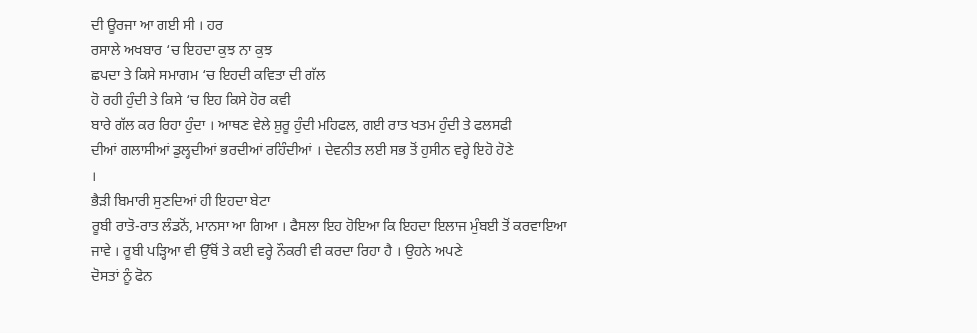ਦੀ ਊਰਜਾ ਆ ਗਈ ਸੀ । ਹਰ
ਰਸਾਲੇ ਅਖਬਾਰ ‘ਚ ਇਹਦਾ ਕੁਝ ਨਾ ਕੁਝ
ਛਪਦਾ ਤੇ ਕਿਸੇ ਸਮਾਗਮ ‘ਚ ਇਹਦੀ ਕਵਿਤਾ ਦੀ ਗੱਲ
ਹੋ ਰਹੀ ਹੁੰਦੀ ਤੇ ਕਿਸੇ ‘ਚ ਇਹ ਕਿਸੇ ਹੋਰ ਕਵੀ
ਬਾਰੇ ਗੱਲ ਕਰ ਰਿਹਾ ਹੁੰਦਾ । ਆਥਣ ਵੇਲੇ ਸ਼ੁਰੂ ਹੁੰਦੀ ਮਹਿਫਲ, ਗਈ ਰਾਤ ਖਤਮ ਹੁੰਦੀ ਤੇ ਫਲਸਫੀ
ਦੀਆਂ ਗਲਾਸੀਆਂ ਡੁਲ੍ਹਦੀਆਂ ਭਰਦੀਆਂ ਰਹਿੰਦੀਆਂ । ਦੇਵਨੀਤ ਲਈ ਸਭ ਤੋਂ ਹੁਸੀਨ ਵਰ੍ਹੇ ਇਹੋ ਹੋਣੇ
।
ਭੈੜੀ ਬਿਮਾਰੀ ਸੁਣਦਿਆਂ ਹੀ ਇਹਦਾ ਬੇਟਾ
ਰੂਬੀ ਰਾਤੋ-ਰਾਤ ਲੰਡਨੋਂ, ਮਾਨਸਾ ਆ ਗਿਆ । ਫੈਸਲਾ ਇਹ ਹੋਇਆ ਕਿ ਇਹਦਾ ਇਲਾਜ ਮੁੰਬਈ ਤੋਂ ਕਰਵਾਇਆ
ਜਾਵੇ । ਰੂਬੀ ਪੜ੍ਹਿਆ ਵੀ ਉੱਥੋਂ ਤੇ ਕਈ ਵਰ੍ਹੇ ਨੌਕਰੀ ਵੀ ਕਰਦਾ ਰਿਹਾ ਹੈ । ਉਹਨੇ ਅਪਣੇ
ਦੋਸਤਾਂ ਨੂੰ ਫੋਨ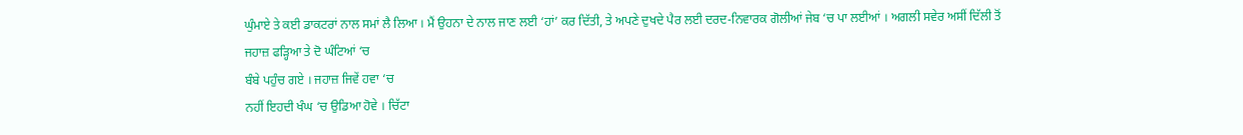ਘੁੰਮਾਏ ਤੇ ਕਈ ਡਾਕਟਰਾਂ ਨਾਲ ਸਮਾਂ ਲੈ ਲਿਆ । ਮੈਂ ਉਹਨਾ ਦੇ ਨਾਲ ਜਾਣ ਲਈ ‘ਹਾਂ’ ਕਰ ਦਿੱਤੀ, ਤੇ ਅਪਣੇ ਦੁਖਦੇ ਪੈਰ ਲਈ ਦਰਦ-ਨਿਵਾਰਕ ਗੋਲੀਆਂ ਜੇਬ ‘ਚ ਪਾ ਲਈਆਂ । ਅਗਲੀ ਸਵੇਰ ਅਸੀਂ ਦਿੱਲੀ ਤੋਂ
ਜਹਾਜ਼ ਫੜ੍ਹਿਆ ਤੇ ਦੋ ਘੰਟਿਆਂ ‘ਚ
ਬੰਬੇ ਪਹੁੰਚ ਗਏ । ਜਹਾਜ਼ ਜਿਵੇਂ ਹਵਾ ‘ਚ
ਨਹੀਂ ਇਹਦੀ ਖੰਘ ‘ਚ ਉਡਿਆ ਹੋਵੇ । ਚਿੱਟਾ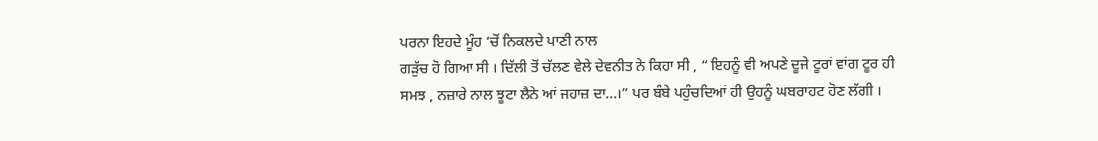ਪਰਨਾ ਇਹਦੇ ਮੂੰਹ ‘ਚੋਂ ਨਿਕਲਦੇ ਪਾਣੀ ਨਾਲ
ਗੜੁੱਚ ਹੋ ਗਿਆ ਸੀ । ਦਿੱਲੀ ਤੋਂ ਚੱਲਣ ਵੇਲੇ ਦੇਵਨੀਤ ਨੇ ਕਿਹਾ ਸੀ , “ ਇਹਨੂੰ ਵੀ ਅਪਣੇ ਦੂਜੇ ਟੂਰਾਂ ਵਾਂਗ ਟੂਰ ਹੀ
ਸਮਝ , ਨਜ਼ਾਰੇ ਨਾਲ ਝੂਟਾ ਲੈਨੇ ਆਂ ਜਹਾਜ਼ ਦਾ...।” ਪਰ ਬੰਬੇ ਪਹੁੰਚਦਿਆਂ ਹੀ ਉਹਨੂੰ ਘਬਰਾਹਟ ਹੋਣ ਲੱਗੀ ।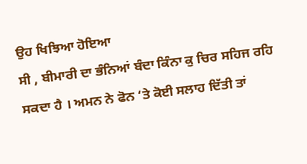ਉਹ ਖਿਝਿਆ ਹੋਇਆ
ਸੀ , ਬੀਮਾਰੀ ਦਾ ਭੰਨਿਆਂ ਬੰਦਾ ਕਿੰਨਾ ਕੁ ਚਿਰ ਸਹਿਜ ਰਹਿ ਸਕਦਾ ਹੈ । ਅਮਨ ਨੇ ਫੋਨ ‘ਤੇ ਕੋਈ ਸਲਾਹ ਦਿੱਤੀ ਤਾਂ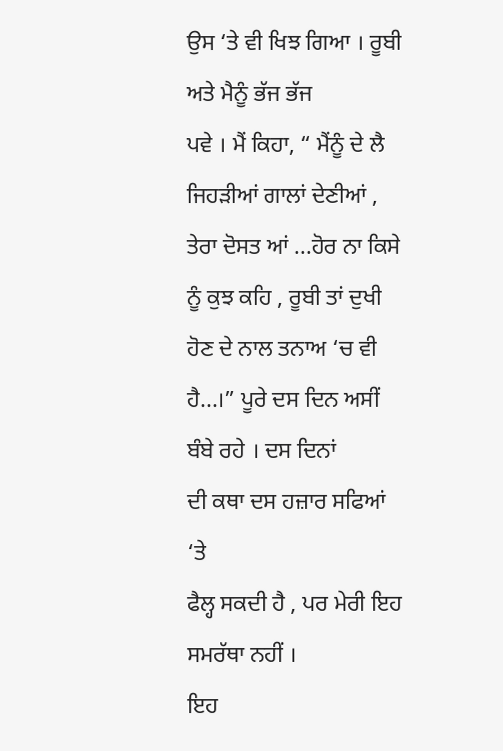ਉਸ ‘ਤੇ ਵੀ ਖਿਝ ਗਿਆ । ਰੂਬੀ ਅਤੇ ਮੈਨੂੰ ਭੱਜ ਭੱਜ
ਪਵੇ । ਮੈਂ ਕਿਹਾ, “ ਮੈਂਨੂੰ ਦੇ ਲੈ
ਜਿਹੜੀਆਂ ਗਾਲਾਂ ਦੇਣੀਆਂ , ਤੇਰਾ ਦੋਸਤ ਆਂ ...ਹੋਰ ਨਾ ਕਿਸੇ ਨੂੰ ਕੁਝ ਕਹਿ , ਰੂਬੀ ਤਾਂ ਦੁਖੀ
ਹੋਣ ਦੇ ਨਾਲ ਤਨਾਅ ‘ਚ ਵੀ ਹੈ...।” ਪੂਰੇ ਦਸ ਦਿਨ ਅਸੀਂ ਬੰਬੇ ਰਹੇ । ਦਸ ਦਿਨਾਂ
ਦੀ ਕਥਾ ਦਸ ਹਜ਼ਾਰ ਸਫਿਆਂ ‘ਤੇ
ਫੈਲ੍ਹ ਸਕਦੀ ਹੈ , ਪਰ ਮੇਰੀ ਇਹ ਸਮਰੱਥਾ ਨਹੀਂ ।
ਇਹ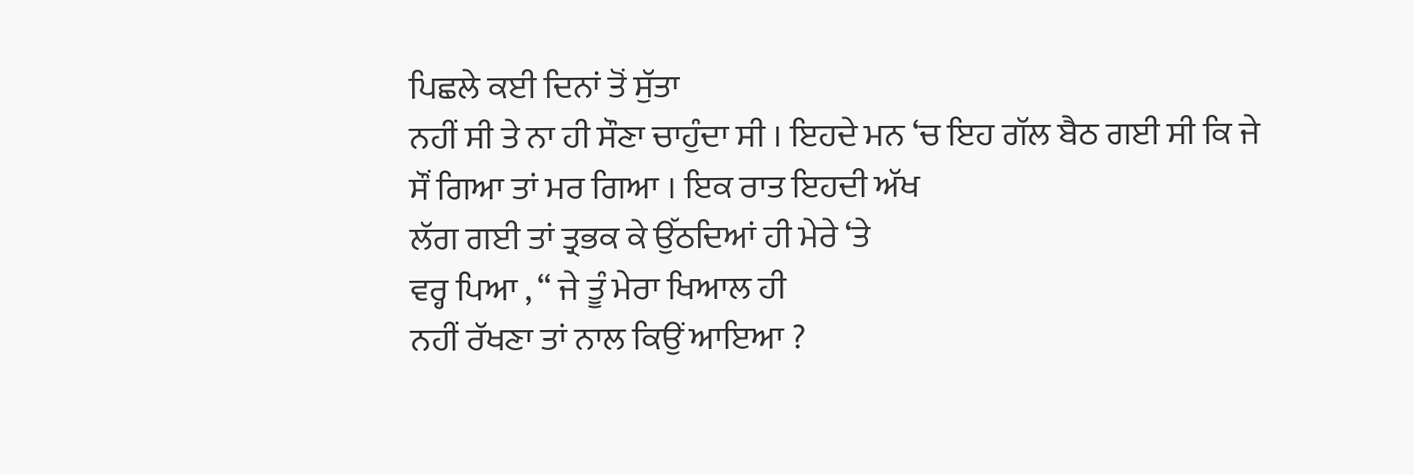ਪਿਛਲੇ ਕਈ ਦਿਨਾਂ ਤੋਂ ਸੁੱਤਾ
ਨਹੀਂ ਸੀ ਤੇ ਨਾ ਹੀ ਸੌਣਾ ਚਾਹੁੰਦਾ ਸੀ । ਇਹਦੇ ਮਨ ‘ਚ ਇਹ ਗੱਲ ਬੈਠ ਗਈ ਸੀ ਕਿ ਜੇ ਸੌਂ ਗਿਆ ਤਾਂ ਮਰ ਗਿਆ । ਇਕ ਰਾਤ ਇਹਦੀ ਅੱਖ
ਲੱਗ ਗਈ ਤਾਂ ਤ੍ਰਭਕ ਕੇ ਉੱਠਦਿਆਂ ਹੀ ਮੇਰੇ ‘ਤੇ
ਵਰ੍ਹ ਪਿਆ , “ ਜੇ ਤੂੰ ਮੇਰਾ ਖਿਆਲ ਹੀ
ਨਹੀਂ ਰੱਖਣਾ ਤਾਂ ਨਾਲ ਕਿਉਂ ਆਇਆ ?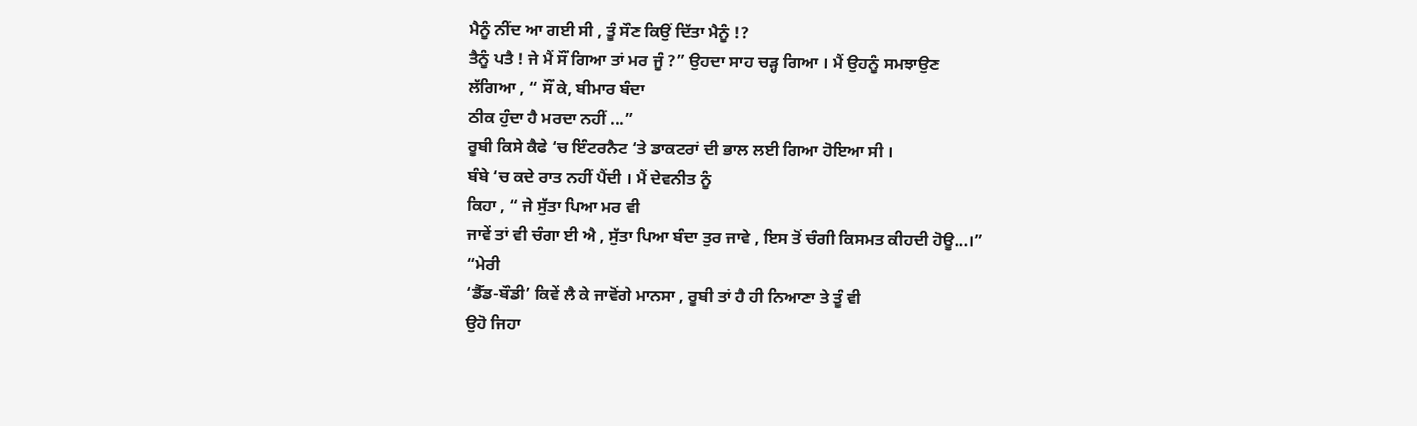ਮੈਨੂੰ ਨੀਂਦ ਆ ਗਈ ਸੀ , ਤੂੰ ਸੌਣ ਕਿਉਂ ਦਿੱਤਾ ਮੈਨੂੰ !?
ਤੈਨੂੰ ਪਤੈ ! ਜੇ ਮੈਂ ਸੌਂ ਗਿਆ ਤਾਂ ਮਰ ਜੂੰ ?” ਉਹਦਾ ਸਾਹ ਚੜ੍ਹ ਗਿਆ । ਮੈਂ ਉਹਨੂੰ ਸਮਝਾਉਣ
ਲੱਗਿਆ , “ ਸੌਂ ਕੇ, ਬੀਮਾਰ ਬੰਦਾ
ਠੀਕ ਹੁੰਦਾ ਹੈ ਮਰਦਾ ਨਹੀਂ ...”
ਰੂਬੀ ਕਿਸੇ ਕੈਫੇ ‘ਚ ਇੰਟਰਨੈਟ ‘ਤੇ ਡਾਕਟਰਾਂ ਦੀ ਭਾਲ ਲਈ ਗਿਆ ਹੋਇਆ ਸੀ ।
ਬੰਬੇ ‘ਚ ਕਦੇ ਰਾਤ ਨਹੀਂ ਪੈਂਦੀ । ਮੈਂ ਦੇਵਨੀਤ ਨੂੰ
ਕਿਹਾ , “ ਜੇ ਸੁੱਤਾ ਪਿਆ ਮਰ ਵੀ
ਜਾਵੇਂ ਤਾਂ ਵੀ ਚੰਗਾ ਈ ਐ , ਸੁੱਤਾ ਪਿਆ ਬੰਦਾ ਤੁਰ ਜਾਵੇ , ਇਸ ਤੋਂ ਚੰਗੀ ਕਿਸਮਤ ਕੀਹਦੀ ਹੋਊ...।”
“ਮੇਰੀ
‘ਡੈੱਡ-ਬੌਡੀ’ ਕਿਵੇਂ ਲੈ ਕੇ ਜਾਵੋਂਗੇ ਮਾਨਸਾ , ਰੂਬੀ ਤਾਂ ਹੈ ਹੀ ਨਿਆਣਾ ਤੇ ਤੂੰ ਵੀ
ਉਹੋ ਜਿਹਾ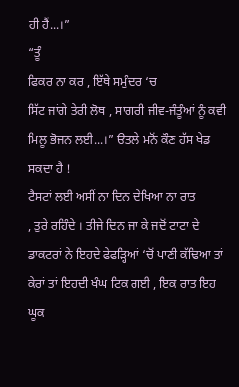ਹੀ ਹੈਂ...।”
“ਤੂੰ
ਫਿਕਰ ਨਾ ਕਰ , ਇੱਥੇ ਸਮੁੰਦਰ ‘ਚ
ਸਿੱਟ ਜਾਂਗੇ ਤੇਰੀ ਲੋਥ , ਸਾਗਰੀ ਜੀਵ-ਜੰਤੂੰਆਂ ਨੂੰ ਕਵੀ ਮਿਲੂ ਭੋਜਨ ਲਈ...।” ੳਤਲੇ ਮਨੋਂ ਕੌਣ ਹੱਸ ਖੇਡ ਸਕਦਾ ਹੈ !
ਟੈਸਟਾਂ ਲਈ ਅਸੀਂ ਨਾ ਦਿਨ ਦੇਖਿਆ ਨਾ ਰਾਤ
, ਤੁਰੇ ਰਹਿੰਦੇ । ਤੀਜੇ ਦਿਨ ਜਾ ਕੇ ਜਦੋਂ ਟਾਟਾ ਦੇ ਡਾਕਟਰਾਂ ਨੇ ਇਹਦੇ ਫੇਫੜ੍ਹਿਆਂ ‘ਚੋਂ ਪਾਣੀ ਕੱਢਿਆ ਤਾਂ ਕੇਰਾਂ ਤਾਂ ਇਹਦੀ ਖੰਘ ਟਿਕ ਗਈ , ਇਕ ਰਾਤ ਇਹ ਘੂਕ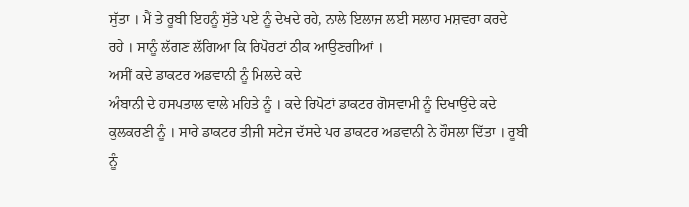ਸੁੱਤਾ । ਮੈਂ ਤੇ ਰੂਬੀ ਇਹਨੂੰ ਸੁੱਤੇ ਪਏ ਨੂੰ ਦੇਖਦੇ ਰਹੇ, ਨਾਲੇ ਇਲਾਜ ਲਈ ਸਲਾਹ ਮਸ਼ਵਰਾ ਕਰਦੇ
ਰਹੇ । ਸਾਨੂੰ ਲੱਗਣ ਲੱਗਿਆ ਕਿ ਰਿਪੋਰਟਾਂ ਠੀਕ ਆਉਣਗੀਆਂ ।
ਅਸੀਂ ਕਦੇ ਡਾਕਟਰ ਅਡਵਾਨੀ ਨੂੰ ਮਿਲਦੇ ਕਦੇ
ਅੰਬਾਨੀ ਦੇ ਹਸਪਤਾਲ ਵਾਲੇ ਮਹਿਤੇ ਨੂੰ । ਕਦੇ ਰਿਪੋਟਾਂ ਡਾਕਟਰ ਗੋਸਵਾਮੀ ਨੂੰ ਦਿਖਾਉਂਦੇ ਕਦੇ
ਕੁਲਕਰਣੀ ਨੂੰ । ਸਾਰੇ ਡਾਕਟਰ ਤੀਜੀ ਸਟੇਜ ਦੱਸਦੇ ਪਰ ਡਾਕਟਰ ਅਡਵਾਨੀ ਨੇ ਹੌਸਲਾ ਦਿੱਤਾ । ਰੂਬੀ
ਨੂੰ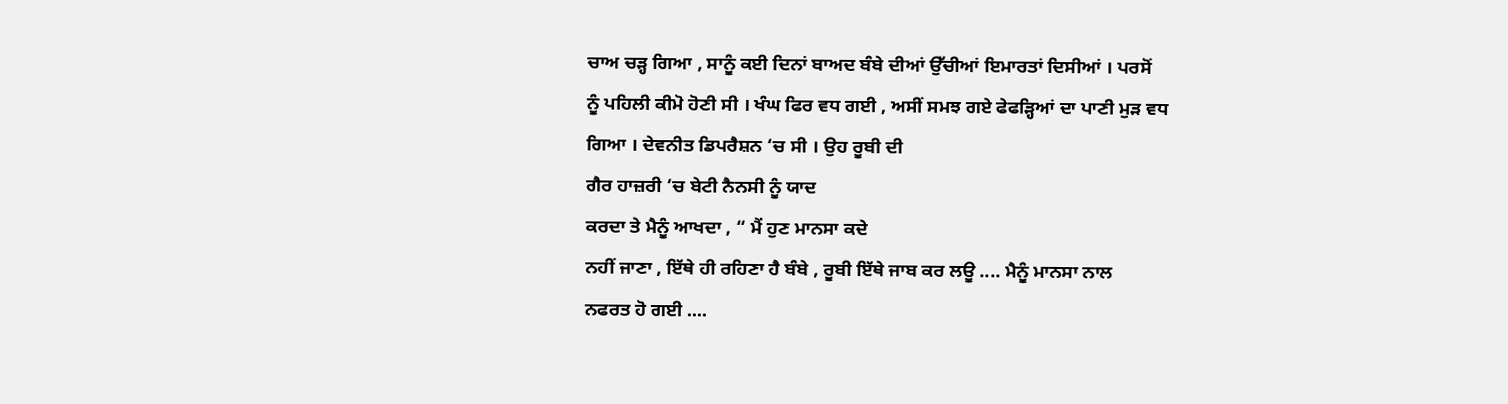ਚਾਅ ਚੜ੍ਹ ਗਿਆ , ਸਾਨੂੰ ਕਈ ਦਿਨਾਂ ਬਾਅਦ ਬੰਬੇ ਦੀਆਂ ਉੱਚੀਆਂ ਇਮਾਰਤਾਂ ਦਿਸੀਆਂ । ਪਰਸੋਂ
ਨੂੰ ਪਹਿਲੀ ਕੀਮੋ ਹੋਣੀ ਸੀ । ਖੰਘ ਫਿਰ ਵਧ ਗਈ , ਅਸੀਂ ਸਮਝ ਗਏ ਫੇਫੜ੍ਹਿਆਂ ਦਾ ਪਾਣੀ ਮੁੜ ਵਧ
ਗਿਆ । ਦੇਵਨੀਤ ਡਿਪਰੈਸ਼ਨ ‘ਚ ਸੀ । ਉਹ ਰੂਬੀ ਦੀ
ਗੈਰ ਹਾਜ਼ਰੀ ‘ਚ ਬੇਟੀ ਨੈਨਸੀ ਨੂੰ ਯਾਦ
ਕਰਦਾ ਤੇ ਮੈਨੂੰ ਆਖਦਾ , “ ਮੈਂ ਹੁਣ ਮਾਨਸਾ ਕਦੇ
ਨਹੀਂ ਜਾਣਾ , ਇੱਥੇ ਹੀ ਰਹਿਣਾ ਹੈ ਬੰਬੇ , ਰੂਬੀ ਇੱਥੇ ਜਾਬ ਕਰ ਲਊ .... ਮੈਨੂੰ ਮਾਨਸਾ ਨਾਲ
ਨਫਰਤ ਹੋ ਗਈ ....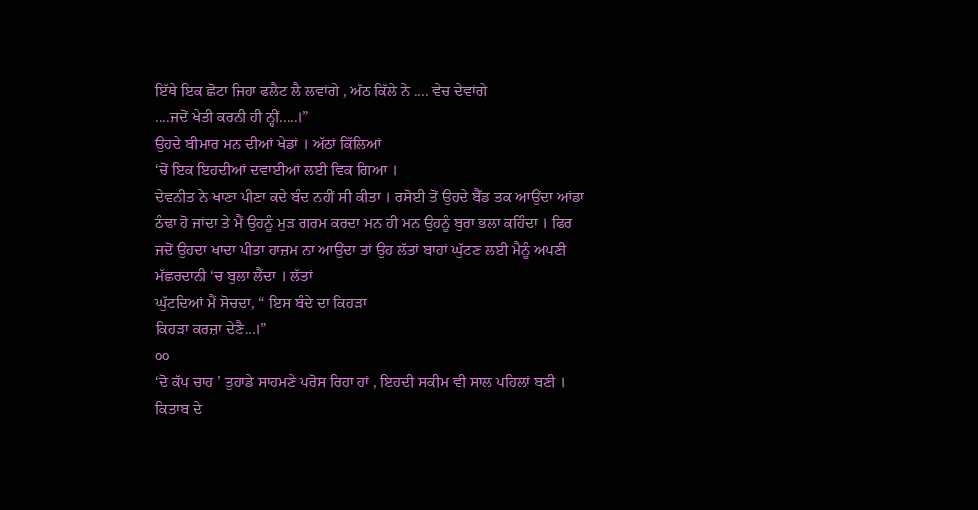ਇੱਥੇ ਇਕ ਛੋਟਾ ਜਿਹਾ ਫਲੈਟ ਲੈ ਲਵਾਂਗੇ , ਅੱਠ ਕਿੱਲੇ ਨੇ .... ਵੇਚ ਦੇਵਾਂਗੇ
....ਜਦੋਂ ਖੇਤੀ ਕਰਨੀ ਹੀ ਨ੍ਹੀਂ.....।”
ਉਹਦੇ ਬੀਮਾਰ ਮਨ ਦੀਆਂ ਖੇਡਾਂ । ਅੱਠਾਂ ਕਿੱਲਿਆਂ
‘ਚੋਂ ਇਕ ਇਹਦੀਆਂ ਦਵਾਈਆਂ ਲਈ ਵਿਕ ਗਿਆ ।
ਦੇਵਨੀਤ ਨੇ ਖਾਣਾ ਪੀਣਾ ਕਦੇ ਬੰਦ ਨਹੀਂ ਸੀ ਕੀਤਾ । ਰਸੋਈ ਤੋਂ ਉਹਦੇ ਬੈੱਡ ਤਕ ਆਉਂਦਾ ਆਂਡਾ
ਠੰਢਾ ਹੋ ਜਾਂਦਾ ਤੇ ਮੈਂ ਉਹਨੂੰ ਮੁੜ ਗਰਮ ਕਰਦਾ ਮਨ ਹੀ ਮਨ ਉਹਨੂੰ ਬੁਰਾ ਭਲਾ ਕਹਿੰਦਾ । ਫਿਰ
ਜਦੋਂ ਉਹਦਾ ਖਾਦਾ ਪੀਤਾ ਹਾਜ਼ਮ ਨਾ ਆਉਂਦਾ ਤਾਂ ਉਹ ਲੱਤਾਂ ਬਾਹਾਂ ਘੁੱਟਣ ਲਈ ਮੈਨੂੰ ਅਪਣੀ
ਮੱਛਰਦਾਨੀ ‘ਚ ਬੁਲਾ ਲੈਂਦਾ । ਲੱਤਾਂ
ਘੁੱਟਦਿਆਂ ਮੈਂ ਸੋਚਦਾ, “ ਇਸ ਬੰਦੇ ਦਾ ਕਿਹੜਾ
ਕਿਹੜਾ ਕਰਜ਼ਾ ਦੇਣੈ...।”
੦੦
‘ਦੋ ਕੱਪ ਚਾਹ ’ ਤੁਹਾਡੇ ਸਾਹਮਣੇ ਪਰੋਸ ਰਿਹਾ ਹਾਂ , ਇਹਦੀ ਸਕੀਮ ਵੀ ਸਾਲ ਪਹਿਲਾਂ ਬਣੀ ।
ਕਿਤਾਬ ਦੇ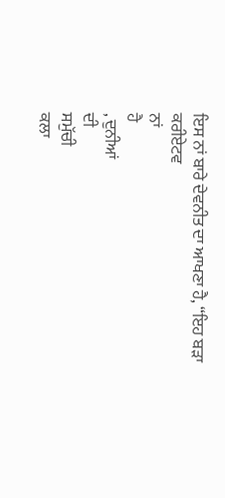ਇਸ ਨਾਂ ਬਾਰੇ ਦੇਵਨੀਤ ਦਾ ਆਖਣਾ ਹੈ, “ਇਹ ਬੜਾ
ਕਰੀਏਟਵ
ਨਾਂ
ਹੈ
, ਦੁਨੀਆਂ
ਦੀ
ਸਮੁੱਚੀ
ਕਲਾ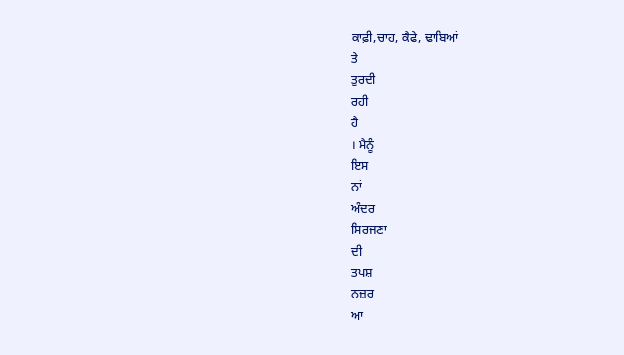ਕਾਫ਼ੀ,ਚਾਹ, ਕੈਫੇ, ਢਾਬਿਆਂ
ਤੇ
ਤੁਰਦੀ
ਰਹੀ
ਹੈ
। ਮੈਨੂੰ
ਇਸ
ਨਾਂ
ਅੰਦਰ
ਸਿਰਜਣਾ
ਦੀ
ਤਪਸ਼
ਨਜ਼ਰ
ਆ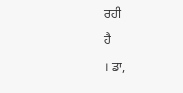ਰਹੀ
ਹੈ
। ਡਾ,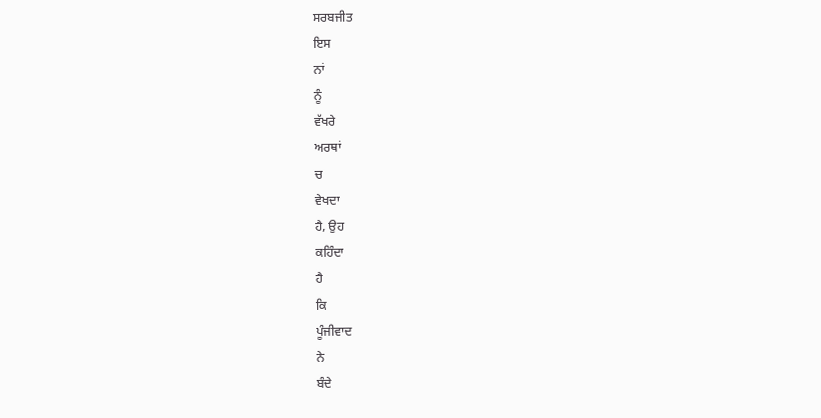ਸਰਬਜੀਤ
ਇਸ
ਨਾਂ
ਨੂੰ
ਵੱਖਰੇ
ਅਰਥਾਂ
ਚ
ਵੇਖਦਾ
ਹੈ, ਉਹ
ਕਹਿੰਦਾ
ਹੈ
ਕਿ
ਪੂੰਜੀਵਾਦ
ਨੇ
ਬੰਦੇ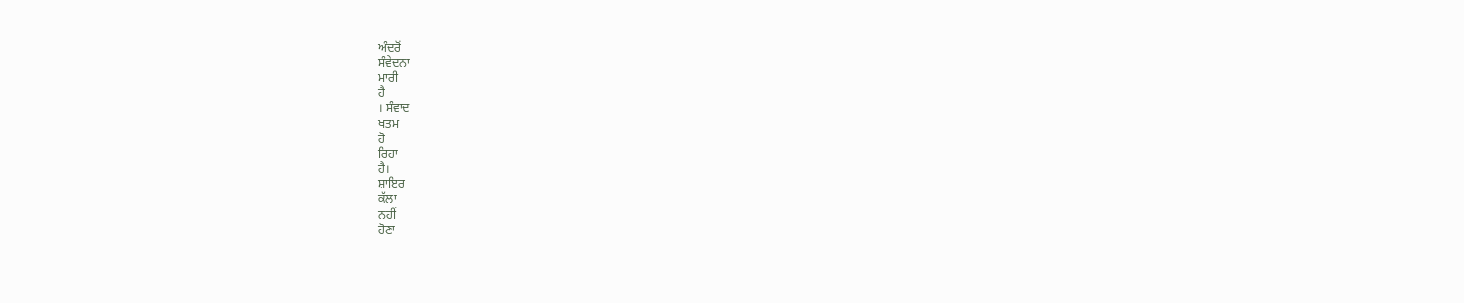ਅੰਦਰੋਂ
ਸੰਵੇਦਨਾ
ਮਾਰੀ
ਹੈ
। ਸੰਵਾਦ
ਖਤਮ
ਹੋ
ਰਿਹਾ
ਹੈ।
ਸ਼ਾਇਰ
ਕੱਲਾ
ਨਹੀਂ
ਹੋਣਾ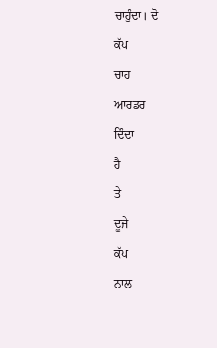ਚਾਹੁੰਦਾ। ਦੋ
ਕੱਪ
ਚਾਹ
ਆਰਡਰ
ਦਿੰਦਾ
ਹੈ
ਤੇ
ਦੂਜੇ
ਕੱਪ
ਨਾਲ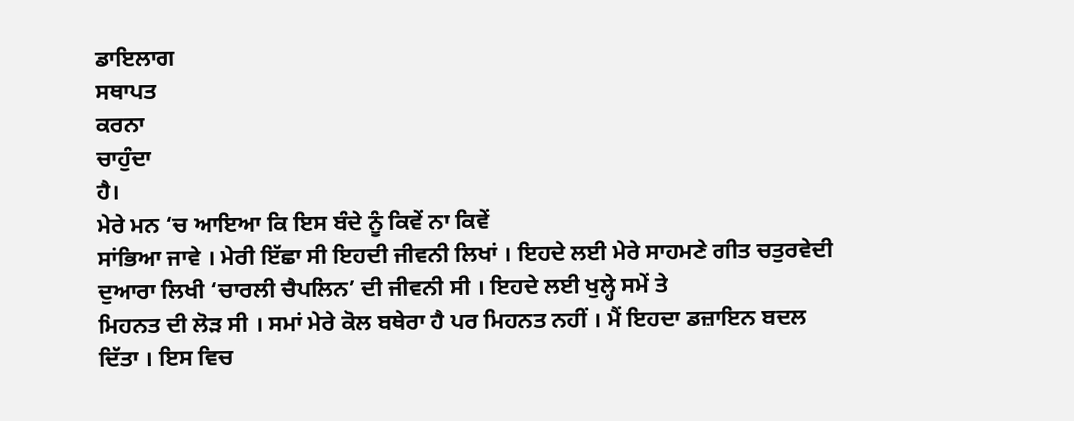ਡਾਇਲਾਗ
ਸਥਾਪਤ
ਕਰਨਾ
ਚਾਹੁੰਦਾ
ਹੈ।
ਮੇਰੇ ਮਨ ‘ਚ ਆਇਆ ਕਿ ਇਸ ਬੰਦੇ ਨੂੰ ਕਿਵੇਂ ਨਾ ਕਿਵੇਂ
ਸਾਂਭਿਆ ਜਾਵੇ । ਮੇਰੀ ਇੱਛਾ ਸੀ ਇਹਦੀ ਜੀਵਨੀ ਲਿਖਾਂ । ਇਹਦੇ ਲਈ ਮੇਰੇ ਸਾਹਮਣੇ ਗੀਤ ਚਤੁਰਵੇਦੀ
ਦੁਆਰਾ ਲਿਖੀ ‘ਚਾਰਲੀ ਚੈਪਲਿਨ’ ਦੀ ਜੀਵਨੀ ਸੀ । ਇਹਦੇ ਲਈ ਖੁਲ੍ਹੇ ਸਮੇਂ ਤੇ
ਮਿਹਨਤ ਦੀ ਲੋੜ ਸੀ । ਸਮਾਂ ਮੇਰੇ ਕੋਲ ਬਥੇਰਾ ਹੈ ਪਰ ਮਿਹਨਤ ਨਹੀਂ । ਮੈਂ ਇਹਦਾ ਡਜ਼ਾਇਨ ਬਦਲ
ਦਿੱਤਾ । ਇਸ ਵਿਚ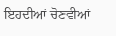ਇਹਦੀਆਂ ਚੋਣਵੀਆਂ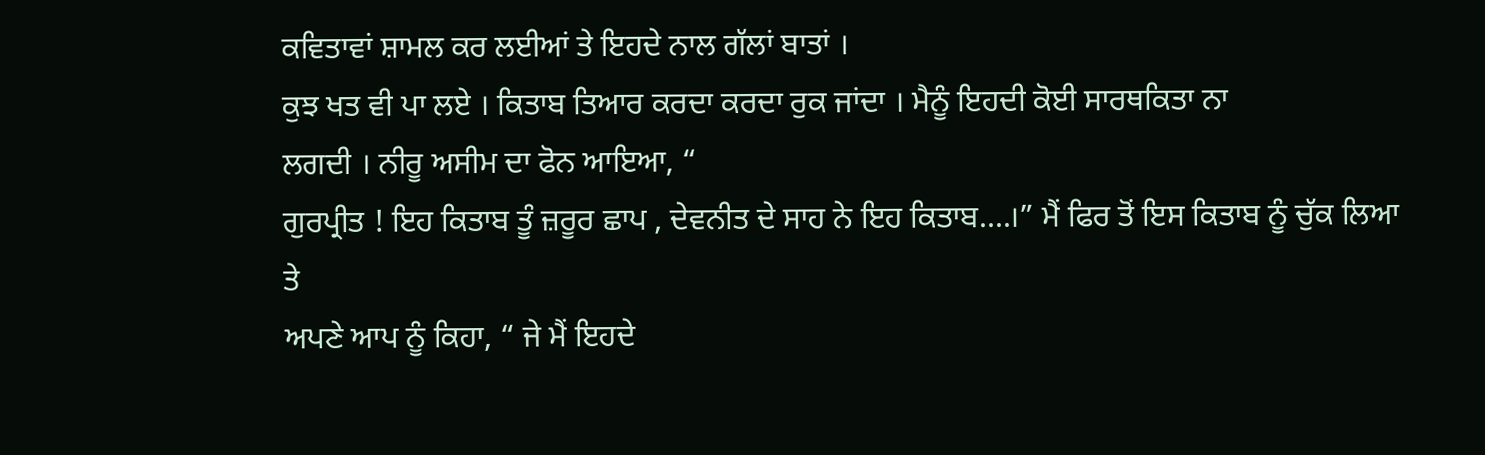ਕਵਿਤਾਵਾਂ ਸ਼ਾਮਲ ਕਰ ਲਈਆਂ ਤੇ ਇਹਦੇ ਨਾਲ ਗੱਲਾਂ ਬਾਤਾਂ ।
ਕੁਝ ਖਤ ਵੀ ਪਾ ਲਏ । ਕਿਤਾਬ ਤਿਆਰ ਕਰਦਾ ਕਰਦਾ ਰੁਕ ਜਾਂਦਾ । ਮੈਨੂੰ ਇਹਦੀ ਕੋਈ ਸਾਰਥਕਿਤਾ ਨਾ
ਲਗਦੀ । ਨੀਰੂ ਅਸੀਮ ਦਾ ਫੋਨ ਆਇਆ, “
ਗੁਰਪ੍ਰੀਤ ! ਇਹ ਕਿਤਾਬ ਤੂੰ ਜ਼ਰੂਰ ਛਾਪ , ਦੇਵਨੀਤ ਦੇ ਸਾਹ ਨੇ ਇਹ ਕਿਤਾਬ....।” ਮੈਂ ਫਿਰ ਤੋਂ ਇਸ ਕਿਤਾਬ ਨੂੰ ਚੁੱਕ ਲਿਆ ਤੇ
ਅਪਣੇ ਆਪ ਨੂੰ ਕਿਹਾ, “ ਜੇ ਮੈਂ ਇਹਦੇ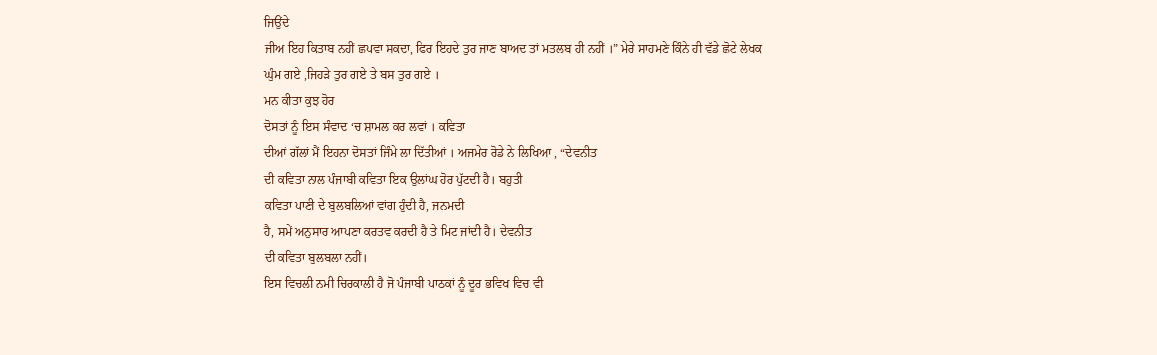ਜਿਉਂਦੇ
ਜੀਅ ਇਹ ਕਿਤਾਬ ਨਹੀਂ ਛਪਵਾ ਸਕਦਾ, ਫਿਰ ਇਹਦੇ ਤੁਰ ਜਾਣ ਬਾਅਦ ਤਾਂ ਮਤਲਬ ਹੀ ਨਹੀਂ ।” ਮੇਰੇ ਸਾਹਮਣੇ ਕਿੰਨੇ ਹੀ ਵੱਡੇ ਛੋਟੇ ਲੇਖਕ
ਘੁੰਮ ਗਏ ,ਜਿਹੜੇ ਤੁਰ ਗਏ ਤੇ ਬਸ ਤੁਰ ਗਏ ।
ਮਨ ਕੀਤਾ ਕੁਝ ਹੋਰ
ਦੋਸਤਾਂ ਨੂੰ ਇਸ ਸੰਵਾਦ ‘ਚ ਸ਼ਾਮਲ ਕਰ ਲਵਾਂ । ਕਵਿਤਾ
ਦੀਆਂ ਗੱਲਾਂ ਮੈਂ ਇਹਨਾ ਦੋਸਤਾਂ ਜਿੰਮੇ ਲਾ ਦਿੱਤੀਆਂ । ਅਜਮੇਰ ਰੋਡੇ ਨੇ ਲਿਖਿਆ , “ਦੇਵਨੀਤ
ਦੀ ਕਵਿਤਾ ਨਾਲ ਪੰਜਾਬੀ ਕਵਿਤਾ ਇਕ ਉਲਾਂਘ ਹੋਰ ਪੁੱਟਦੀ ਹੈ। ਬਹੁਤੀ
ਕਵਿਤਾ ਪਾਣੀ ਦੇ ਬੁਲਬਲਿਆਂ ਵਾਂਗ ਹੁੰਦੀ ਹੈ, ਜਨਮਦੀ
ਹੈ, ਸਮੇਂ ਅਨੁਸਾਰ ਆਪਣਾ ਕਰਤਵ ਕਰਦੀ ਹੈ ਤੇ ਮਿਟ ਜਾਂਦੀ ਹੈ। ਦੇਵਨੀਤ
ਦੀ ਕਵਿਤਾ ਬੁਲਬਲਾ ਨਹੀਂ।
ਇਸ ਵਿਚਲੀ ਨਮੀ ਚਿਰਕਾਲੀ ਹੈ ਜੋ ਪੰਜਾਬੀ ਪਾਠਕਾਂ ਨੂੰ ਦੂਰ ਭਵਿਖ ਵਿਚ ਵੀ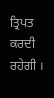ਤ੍ਰਿਪਤ ਕਰਦੀ ਰਹੇਗੀ ।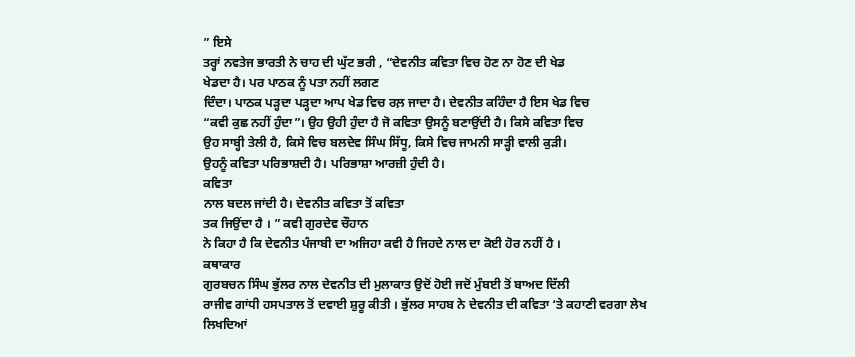” ਇਸੇ
ਤਰ੍ਹਾਂ ਨਵਤੇਜ ਭਾਰਤੀ ਨੇ ਚਾਹ ਦੀ ਘੁੱਟ ਭਰੀ , “ਦੇਵਨੀਤ ਕਵਿਤਾ ਵਿਚ ਹੋਣ ਨਾ ਹੋਣ ਦੀ ਖੇਡ
ਖੇਡਦਾ ਹੈ। ਪਰ ਪਾਠਕ ਨੂੰ ਪਤਾ ਨਹੀਂ ਲਗਣ
ਦਿੰਦਾ। ਪਾਠਕ ਪੜ੍ਹਦਾ ਪੜ੍ਹਦਾ ਆਪ ਖੇਡ ਵਿਚ ਰਲ਼ ਜਾਦਾ ਹੈ। ਦੇਵਨੀਤ ਕਹਿੰਦਾ ਹੈ ਇਸ ਖੇਡ ਵਿਚ
“ਕਵੀ ਕੁਛ ਨਹੀਂ ਹੁੰਦਾ”। ਉਹ ਉਹੀ ਹੁੰਦਾ ਹੈ ਜੋ ਕਵਿਤਾ ਉਸਨੂੰ ਬਣਾਉਂਦੀ ਹੈ। ਕਿਸੇ ਕਵਿਤਾ ਵਿਚ
ਉਹ ਸਾਬ੍ਹੀ ਤੇਲੀ ਹੈ, ਕਿਸੇ ਵਿਚ ਬਲਦੇਵ ਸਿੰਘ ਸਿੱਧੂ, ਕਿਸੇ ਵਿਚ ਜਾਮਨੀ ਸਾੜ੍ਹੀ ਵਾਲੀ ਕੁੜੀ।
ਉਹਨੂੰ ਕਵਿਤਾ ਪਰਿਭਾਸ਼ਦੀ ਹੈ। ਪਰਿਭਾਸ਼ਾ ਆਰਜ਼ੀ ਹੁੰਦੀ ਹੈ।
ਕਵਿਤਾ
ਨਾਲ ਬਦਲ ਜਾਂਦੀ ਹੈ। ਦੇਵਨੀਤ ਕਵਿਤਾ ਤੋਂ ਕਵਿਤਾ
ਤਕ ਜਿਉਂਦਾ ਹੈ । ” ਕਵੀ ਗੁਰਦੇਵ ਚੌਹਾਨ
ਨੇ ਕਿਹਾ ਹੈ ਕਿ ਦੇਵਨੀਤ ਪੰਜਾਬੀ ਦਾ ਅਜਿਹਾ ਕਵੀ ਹੈ ਜਿਹਦੇ ਨਾਲ ਦਾ ਕੋਈ ਹੋਰ ਨਹੀਂ ਹੈ ।
ਕਥਾਕਾਰ
ਗੁਰਬਚਨ ਸਿੰਘ ਭੁੱਲਰ ਨਾਲ ਦੇਵਨੀਤ ਦੀ ਮੁਲਾਕਾਤ ਉਦੋਂ ਹੋਈ ਜਦੋਂ ਮੁੰਬਈ ਤੋਂ ਬਾਅਦ ਦਿੱਲੀ
ਰਾਜੀਵ ਗਾਂਧੀ ਹਸਪਤਾਲ ਤੋਂ ਦਵਾਈ ਸ਼ੁਰੂ ਕੀਤੀ । ਭੁੱਲਰ ਸਾਹਬ ਨੇ ਦੇਵਨੀਤ ਦੀ ਕਵਿਤਾ ‘ਤੇ ਕਹਾਣੀ ਵਰਗਾ ਲੇਖ
ਲਿਖਦਿਆਂ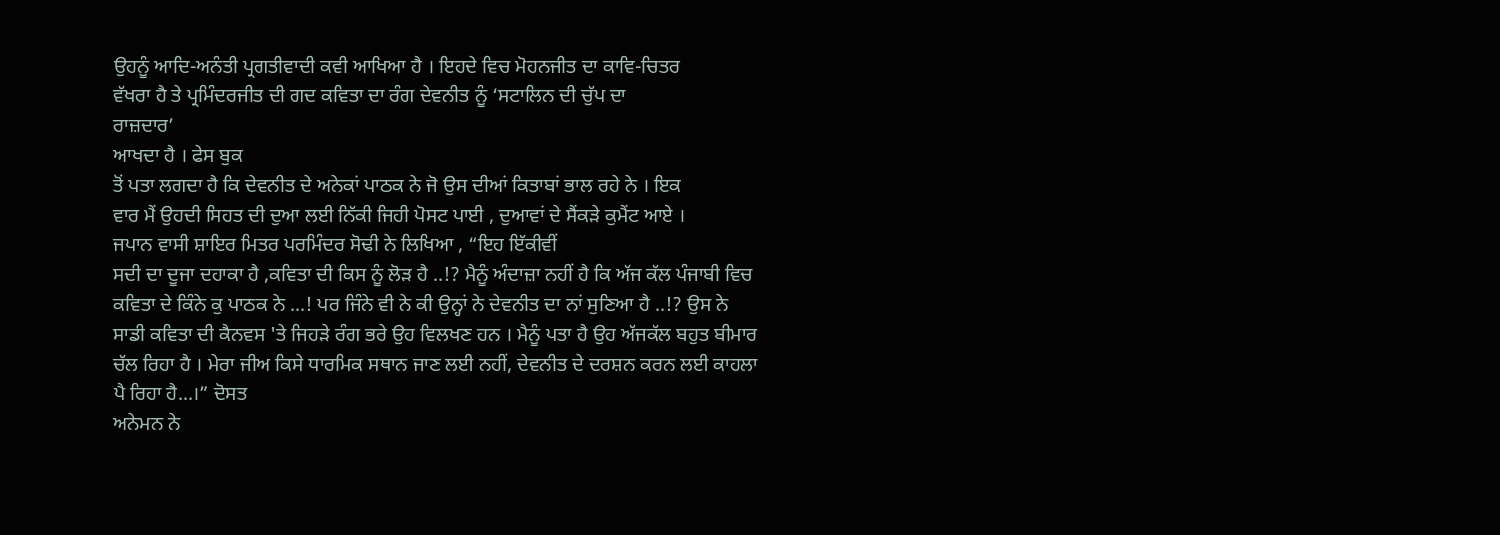ਉਹਨੂੰ ਆਦਿ-ਅਨੰਤੀ ਪ੍ਰਗਤੀਵਾਦੀ ਕਵੀ ਆਖਿਆ ਹੈ । ਇਹਦੇ ਵਿਚ ਮੋਹਨਜੀਤ ਦਾ ਕਾਵਿ-ਚਿਤਰ
ਵੱਖਰਾ ਹੈ ਤੇ ਪ੍ਰਮਿੰਦਰਜੀਤ ਦੀ ਗਦ ਕਵਿਤਾ ਦਾ ਰੰਗ ਦੇਵਨੀਤ ਨੂੰ ‘ਸਟਾਲਿਨ ਦੀ ਚੁੱਪ ਦਾ
ਰਾਜ਼ਦਾਰ’
ਆਖਦਾ ਹੈ । ਫੇਸ ਬੁਕ
ਤੋਂ ਪਤਾ ਲਗਦਾ ਹੈ ਕਿ ਦੇਵਨੀਤ ਦੇ ਅਨੇਕਾਂ ਪਾਠਕ ਨੇ ਜੋ ਉਸ ਦੀਆਂ ਕਿਤਾਬਾਂ ਭਾਲ ਰਹੇ ਨੇ । ਇਕ
ਵਾਰ ਮੈਂ ਉਹਦੀ ਸਿਹਤ ਦੀ ਦੁਆ ਲਈ ਨਿੱਕੀ ਜਿਹੀ ਪੋਸਟ ਪਾਈ , ਦੁਆਵਾਂ ਦੇ ਸੈਂਕੜੇ ਕੁਮੈਂਟ ਆਏ ।
ਜਪਾਨ ਵਾਸੀ ਸ਼ਾਇਰ ਮਿਤਰ ਪਰਮਿੰਦਰ ਸੋਢੀ ਨੇ ਲਿਖਿਆ , “ਇਹ ਇੱਕੀਵੀਂ
ਸਦੀ ਦਾ ਦੂਜਾ ਦਹਾਕਾ ਹੈ ,ਕਵਿਤਾ ਦੀ ਕਿਸ ਨੂੰ ਲੋੜ ਹੈ ..!? ਮੈਨੂੰ ਅੰਦਾਜ਼ਾ ਨਹੀਂ ਹੈ ਕਿ ਅੱਜ ਕੱਲ ਪੰਜਾਬੀ ਵਿਚ ਕਵਿਤਾ ਦੇ ਕਿੰਨੇ ਕੁ ਪਾਠਕ ਨੇ ...! ਪਰ ਜਿੰਨੇ ਵੀ ਨੇ ਕੀ ਉਨ੍ਹਾਂ ਨੇ ਦੇਵਨੀਤ ਦਾ ਨਾਂ ਸੁਣਿਆ ਹੈ ..!? ਉਸ ਨੇ ਸਾਡੀ ਕਵਿਤਾ ਦੀ ਕੈਨਵਸ 'ਤੇ ਜਿਹੜੇ ਰੰਗ ਭਰੇ ਉਹ ਵਿਲਖਣ ਹਨ । ਮੈਨੂੰ ਪਤਾ ਹੈ ਉਹ ਅੱਜਕੱਲ ਬਹੁਤ ਬੀਮਾਰ ਚੱਲ ਰਿਹਾ ਹੈ । ਮੇਰਾ ਜੀਅ ਕਿਸੇ ਧਾਰਮਿਕ ਸਥਾਨ ਜਾਣ ਲਈ ਨਹੀਂ, ਦੇਵਨੀਤ ਦੇ ਦਰਸ਼ਨ ਕਰਨ ਲਈ ਕਾਹਲਾ ਪੈ ਰਿਹਾ ਹੈ...।” ਦੋਸਤ
ਅਨੇਮਨ ਨੇ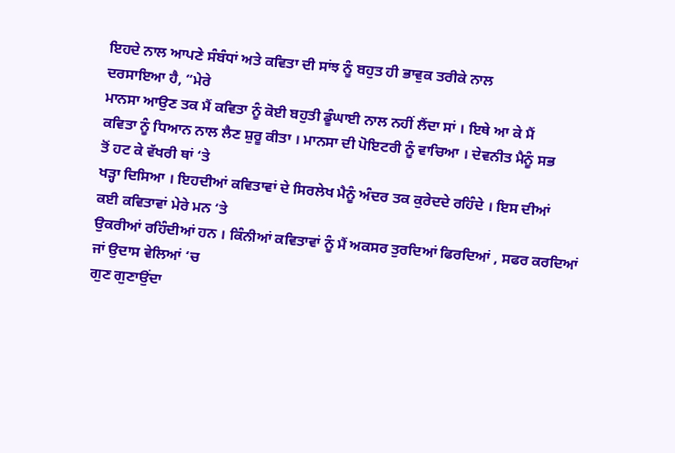ਇਹਦੇ ਨਾਲ ਆਪਣੇ ਸੰਬੰਧਾਂ ਅਤੇ ਕਵਿਤਾ ਦੀ ਸਾਂਝ ਨੂੰ ਬਹੁਤ ਹੀ ਭਾਵੁਕ ਤਰੀਕੇ ਨਾਲ
ਦਰਸਾਇਆ ਹੈ, “ਮੇਰੇ
ਮਾਨਸਾ ਆਉਣ ਤਕ ਮੈਂ ਕਵਿਤਾ ਨੂੰ ਕੋਈ ਬਹੁਤੀ ਡੂੰਘਾਈ ਨਾਲ ਨਹੀਂ ਲੈਂਦਾ ਸਾਂ । ਇਥੇ ਆ ਕੇ ਮੈਂ
ਕਵਿਤਾ ਨੂੰ ਧਿਆਨ ਨਾਲ ਲੈਣ ਸ਼ੁਰੂ ਕੀਤਾ । ਮਾਨਸਾ ਦੀ ਪੋਇਟਰੀ ਨੂੰ ਵਾਚਿਆ । ਦੇਵਨੀਤ ਮੈਨੂੰ ਸਭ
ਤੋਂ ਹਟ ਕੇ ਵੱਖਰੀ ਥਾਂ ‘ਤੇ
ਖੜ੍ਹਾ ਦਿਸਿਆ । ਇਹਦੀਆਂ ਕਵਿਤਾਵਾਂ ਦੇ ਸਿਰਲੇਖ ਮੈਨੂੰ ਅੰਦਰ ਤਕ ਕੁਰੇਦਦੇ ਰਹਿੰਦੇ । ਇਸ ਦੀਆਂ
ਕਈ ਕਵਿਤਾਵਾਂ ਮੇਰੇ ਮਨ ‘ਤੇ
ਉਕਰੀਆਂ ਰਹਿੰਦੀਆਂ ਹਨ । ਕਿੰਨੀਆਂ ਕਵਿਤਾਵਾਂ ਨੂੰ ਮੈਂ ਅਕਸਰ ਤੁਰਦਿਆਂ ਫਿਰਦਿਆਂ , ਸਫਰ ਕਰਦਿਆਂ
ਜਾਂ ਉਦਾਸ ਵੇਲਿਆਂ ‘ਚ
ਗੁਣ ਗੁਣਾਉਂਦਾ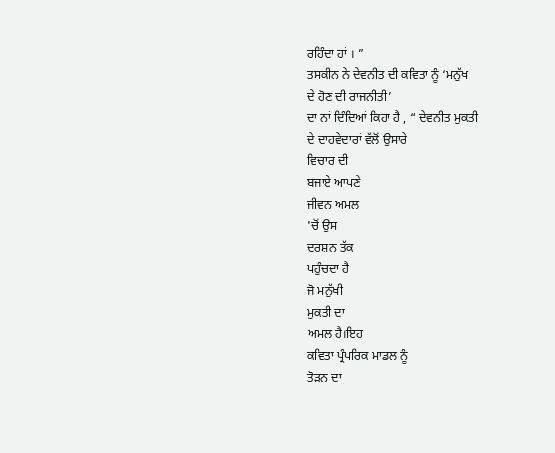ਰਹਿੰਦਾ ਹਾਂ । ”
ਤਸਕੀਨ ਨੇ ਦੇਵਨੀਤ ਦੀ ਕਵਿਤਾ ਨੂੰ ‘ਮਨੁੱਖ
ਦੇ ਹੋਣ ਦੀ ਰਾਜਨੀਤੀ’
ਦਾ ਨਾਂ ਦਿੰਦਿਆਂ ਕਿਹਾ ਹੈ , “ ਦੇਵਨੀਤ ਮੁਕਤੀ
ਦੇ ਦਾਹਵੇਦਾਰਾਂ ਵੱਲੋਂ ਉਸਾਰੇ
ਵਿਚਾਰ ਦੀ
ਬਜਾਏ ਆਪਣੇ
ਜੀਵਨ ਅਮਲ
'ਚੋਂ ਉਸ
ਦਰਸ਼ਨ ਤੱਕ
ਪਹੁੰਚਦਾ ਹੈ
ਜੋ ਮਨੁੱਖੀ
ਮੁਕਤੀ ਦਾ
ਅਮਲ ਹੈ।ਇਹ
ਕਵਿਤਾ ਪ੍ਰੰਪਰਿਕ ਮਾਡਲ ਨੂੰ
ਤੋੜਨ ਦਾ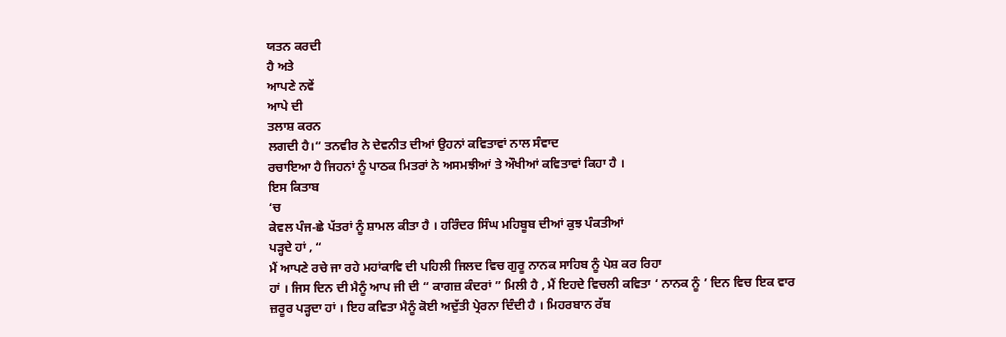ਯਤਨ ਕਰਦੀ
ਹੈ ਅਤੇ
ਆਪਣੇ ਨਵੇਂ
ਆਪੇ ਦੀ
ਤਲਾਸ਼ ਕਰਨ
ਲਗਦੀ ਹੈ।“ ਤਨਵੀਰ ਨੇ ਦੇਵਨੀਤ ਦੀਆਂ ਉਹਨਾਂ ਕਵਿਤਾਵਾਂ ਨਾਲ ਸੰਵਾਦ
ਰਚਾਇਆ ਹੈ ਜਿਹਨਾਂ ਨੂੰ ਪਾਠਕ ਮਿਤਰਾਂ ਨੇ ਅਸਮਝੀਆਂ ਤੇ ਔਖੀਆਂ ਕਵਿਤਾਵਾਂ ਕਿਹਾ ਹੈ ।
ਇਸ ਕਿਤਾਬ
‘ਚ
ਕੇਵਲ ਪੰਜ-ਛੇ ਪੱਤਰਾਂ ਨੂੰ ਸ਼ਾਮਲ ਕੀਤਾ ਹੈ । ਹਰਿੰਦਰ ਸਿੰਘ ਮਹਿਬੂਬ ਦੀਆਂ ਕੁਝ ਪੰਕਤੀਆਂ
ਪੜ੍ਹਦੇ ਹਾਂ , “
ਮੈਂ ਆਪਣੇ ਰਚੇ ਜਾ ਰਹੇ ਮਹਾਂਕਾਵਿ ਦੀ ਪਹਿਲੀ ਜਿਲਦ ਵਿਚ ਗੁਰੂ ਨਾਨਕ ਸਾਹਿਬ ਨੂੰ ਪੇਸ਼ ਕਰ ਰਿਹਾ
ਹਾਂ । ਜਿਸ ਦਿਨ ਦੀ ਮੈਨੂੰ ਆਪ ਜੀ ਦੀ “ ਕਾਗਜ਼ ਕੰਦਰਾਂ ” ਮਿਲੀ ਹੈ , ਮੈਂ ਇਹਦੇ ਵਿਚਲੀ ਕਵਿਤਾ ‘ ਨਾਨਕ ਨੂੰ ’ ਦਿਨ ਵਿਚ ਇਕ ਵਾਰ
ਜ਼ਰੂਰ ਪੜ੍ਹਦਾ ਹਾਂ । ਇਹ ਕਵਿਤਾ ਮੈਨੂੰ ਕੋਈ ਅਦੁੱਤੀ ਪ੍ਰੇਰਨਾ ਦਿੰਦੀ ਹੈ । ਮਿਹਰਬਾਨ ਰੱਬ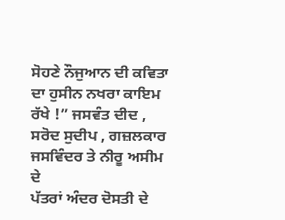ਸੋਹਣੇ ਨੌਜੁਆਨ ਦੀ ਕਵਿਤਾ ਦਾ ਹੁਸੀਨ ਨਖਰਾ ਕਾਇਮ ਰੱਖੇ !” ਜਸਵੰਤ ਦੀਦ , ਸਰੋਦ ਸੁਦੀਪ , ਗਜ਼ਲਕਾਰ ਜਸਵਿੰਦਰ ਤੇ ਨੀਰੂ ਅਸੀਮ ਦੇ
ਪੱਤਰਾਂ ਅੰਦਰ ਦੋਸਤੀ ਦੇ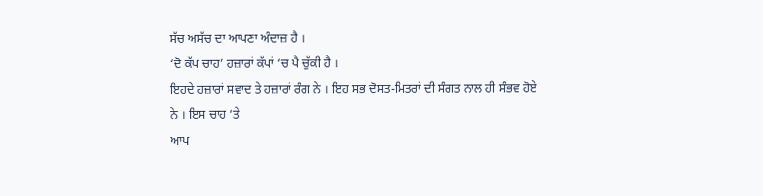ਸੱਚ ਅਸੱਚ ਦਾ ਆਪਣਾ ਅੰਦਾਜ਼ ਹੈ ।
‘ਦੋ ਕੱਪ ਚਾਹ’ ਹਜ਼ਾਰਾਂ ਕੱਪਾਂ ‘ਚ ਪੈ ਚੁੱਕੀ ਹੈ ।
ਇਹਦੇ ਹਜ਼ਾਰਾਂ ਸਵਾਦ ਤੇ ਹਜ਼ਾਰਾਂ ਰੰਗ ਨੇ । ਇਹ ਸਭ ਦੋਸਤ-ਮਿਤਰਾਂ ਦੀ ਸੰਗਤ ਨਾਲ ਹੀ ਸੰਭਵ ਹੋਏ
ਨੇ । ਇਸ ਚਾਹ ‘ਤੇ
ਆਪ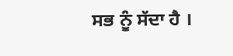ਸਭ ਨੂੰ ਸੱਦਾ ਹੈ ।